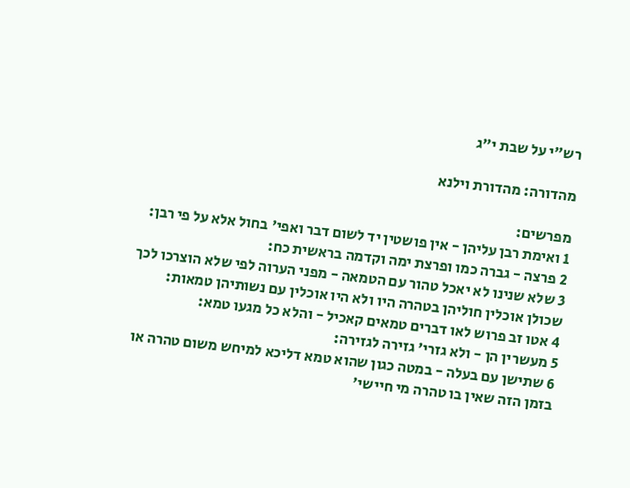רש"י על שבת י״ג

מהדורה: מהדורת וילנא

מפרשים:
1 ואימת רבן עליהן - אין פושטין יד לשום דבר ואפי' בחול אלא על פי רבן:
2 פרצה - גברה כמו ופרצת ימה וקדמה בראשית כח:
3 שלא שנינו לא יאכל טהור עם הטמאה - מפני הערוה לפי שלא הוצרכו לכך שכולן אוכלין חוליהן בטהרה היו ולא היו אוכלין עם נשותיהן טמאות:
4 אטו זב פרוש לאו דברים טמאים קאכיל - והלא כל מגעו טמא:
5 מעשרין הן - ולא גזרי' גזירה לגזירה:
6 שתישן עם בעלה - במטה כגון שהוא טמא דליכא למיחש משום טהרה או בזמן הזה שאין בו טהרה מי חיישי'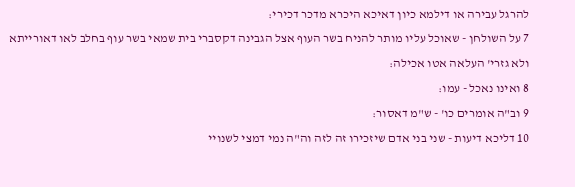להרגל עבירה או דילמא כיון דאיכא היכרא מדכר דכירי:
7 על השולחן - שאוכל עליו מותר להניח בשר העוף אצל הגבינה דקסברי בית שמאי בשר עוף בחלב לאו דאורייתא ולא גזרי' העלאה אטו אכילה:
8 ואינו נאכל - עמו:
9 וב"ה אומרים כו' - ש"מ דאסור:
10 דליכא דיעות - שני בני אדם שיזכירו זה לזה וה"ה נמי דמצי לשנויי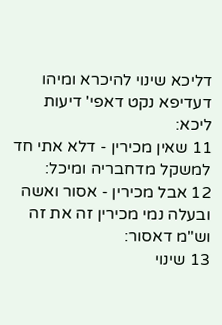דליכא שינוי להיכרא ומיהו דעדיפא נקט דאפי' דיעות ליכא:
11 שאין מכירין - דלא אתי חד למשקל מדחבריה ומיכל:
12 אבל מכירין - אסור ואשה ובעלה נמי מכירין זה את זה וש"מ דאסור:
13 שינוי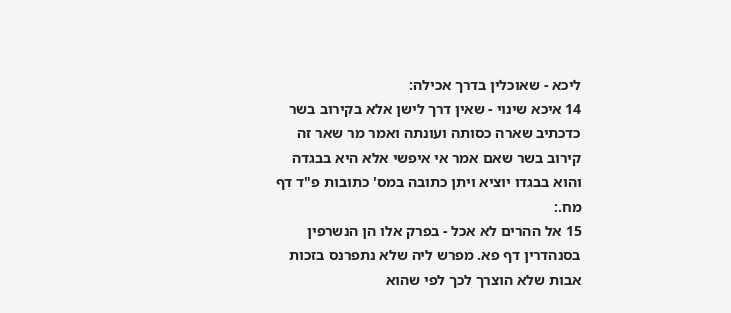ליכא - שאוכלין בדרך אכילה:
14 איכא שינוי - שאין דרך לישן אלא בקירוב בשר כדכתיב שארה כסותה ועונתה ואמר מר שאר זה קירוב בשר שאם אמר אי איפשי אלא היא בבגדה והוא בבגדו יוציא ויתן כתובה במס' כתובות פ"ד דף מח.:
15 אל ההרים לא אכל - בפרק אלו הן הנשרפין בסנהדרין דף פא. מפרש ליה שלא נתפרנס בזכות אבות שלא הוצרך לכך לפי שהוא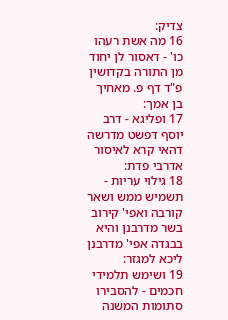צדיק:
16 מה אשת רעהו כו' - דאסור לן יחוד מן התורה בקדושין פ"ד דף פ. מאחיך בן אמך:
17 ופליגא - דרב יוסף דפשט מדרשה דהאי קרא לאיסור אדרבי פדת:
18 גילוי עריות - תשמיש ממש ושאר קורבה ואפי' קירוב בשר מדרבנן והיא בבגדה אפי' מדרבנן ליכא למגזר:
19 ושימש תלמידי חכמים - להסבירו סתומות המשנה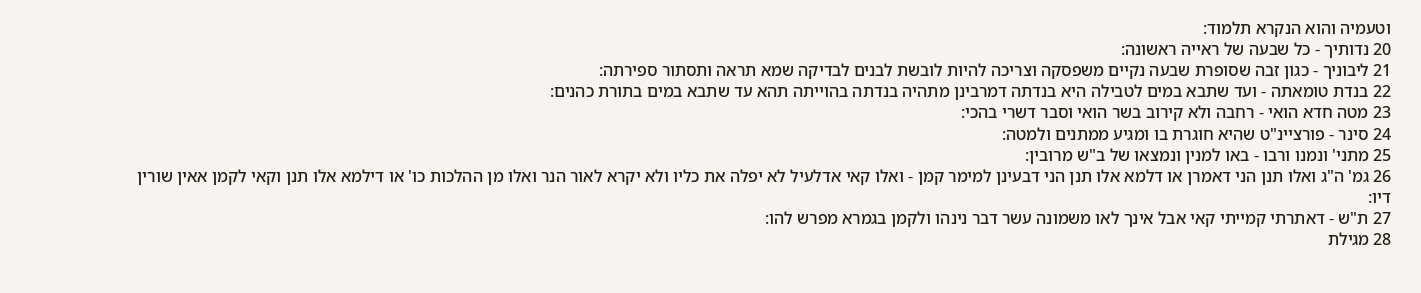וטעמיה והוא הנקרא תלמוד:
20 נדותיך - כל שבעה של ראייה ראשונה:
21 ליבוניך - כגון זבה שסופרת שבעה נקיים משפסקה וצריכה להיות לובשת לבנים לבדיקה שמא תראה ותסתור ספירתה:
22 בנדת טומאתה - ועד שתבא במים לטבילה היא בנדתה דמרבינן מתהיה בנדתה בהוייתה תהא עד שתבא במים בתורת כהנים:
23 מטה חדא הואי - רחבה ולא קירוב בשר הואי וסבר דשרי בהכי:
24 סינר - פורציינ"ט שהיא חוגרת בו ומגיע ממתנים ולמטה:
25 מתני' ונמנו ורבו - באו למנין ונמצאו של ב"ש מרובין:
26 גמ' ה"ג ואלו תנן הני דאמרן או דלמא אלו תנן הני דבעינן למימר קמן - ואלו קאי אדלעיל לא יפלה את כליו ולא יקרא לאור הנר ואלו מן ההלכות כו' או דילמא אלו תנן וקאי לקמן אאין שורין דיו:
27 ת"ש - דאתרתי קמייתי קאי אבל אינך לאו משמונה עשר דבר נינהו ולקמן בגמרא מפרש להו:
28 מגילת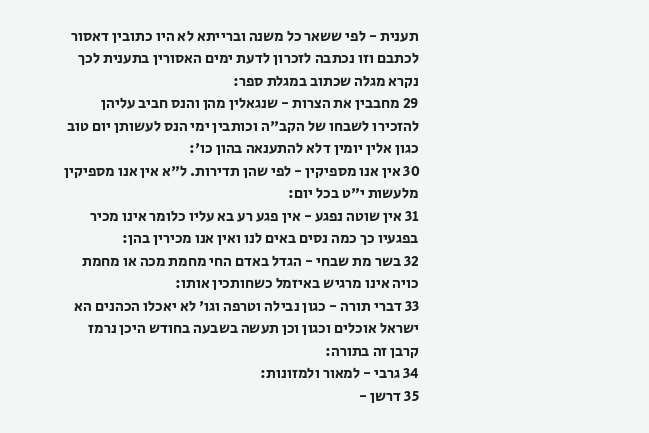תענית - לפי ששאר כל משנה וברייתא לא היו כתובין דאסור לכתבם וזו נכתבה לזכרון לדעת ימים האסורין בתענית לכך נקרא מגלה שכתוב במגלת ספר:
29 מחבבין את הצרות - שנגאלין מהן והנס חביב עליהן להזכירו לשבחו של הקב"ה וכותבין ימי הנס לעשותן יום טוב כגון אלין יומין דלא להתענאה בהון כו':
30 אין אנו מספיקין - לפי שהן תדירות. ל"א אין אנו מספיקין מלעשות י"ט בכל יום:
31 אין שוטה נפגע - אין פגע רע בא עליו כלומר אינו מכיר בפגעיו כך כמה נסים באים לנו ואין אנו מכירין בהן:
32 בשר מת שבחי - הגדל באדם החי מחמת מכה או מחמת כויה אינו מרגיש באיזמל כשחותכין אותו:
33 דברי תורה - כגון נבילה וטרפה וגו' לא יאכלו הכהנים הא ישראל אוכלים וכגון וכן תעשה בשבעה בחודש היכן נרמז קרבן זה בתורה:
34 גרבי - למאור ולמזונות:
35 דרשן -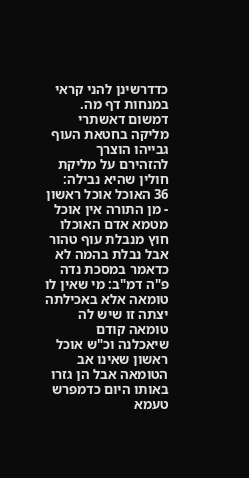כדדרשינן להני קראי במנחות דף מה. דמשום דאשתרי מליקה בחטאת העוף גבייהו הוצרך להזהירם על מליקת חולין שהיא נבילה:
36 האוכל אוכל ראשון - מן התורה אין אוכל מטמא אדם האוכלו חוץ מנבלת עוף טהור אבל נבלת בהמה לא כדאמר במסכת נדה פ"ה דמ"ב: מי שאין לו טומאה אלא באכילתה יצתה זו שיש לה טומאה קודם שיאכלנה וכ"ש אוכל ראשון שאינו אב הטומאה אבל הן גזרו באותו היום כדמפרש טעמא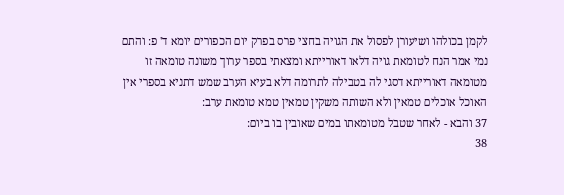לקמן בכולהו ושיעורן לפסול את הגויה בחצי פרס בפרק יום הכפורים יומא ד' פ: והתם נמי אמר הנח לטומאת גויה דלאו דאורייתא ומצאתי בספר ערוך משונה טומאה זו מטומאה דאורייתא דסגי לה בטבילה לתרומה דלא בעיא הערב שמש דתניא בספרי אין האוכל אוכלים טמאין ולא השותה משקין טמאין טמא טומאת ערב:
37 והבא - לאחר שטבל מטומאתו במים שאובין בו ביום:
38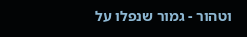וטהור - גמור שנפלו על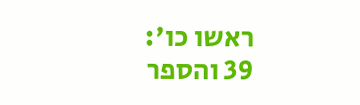ראשו כו':
39 והספר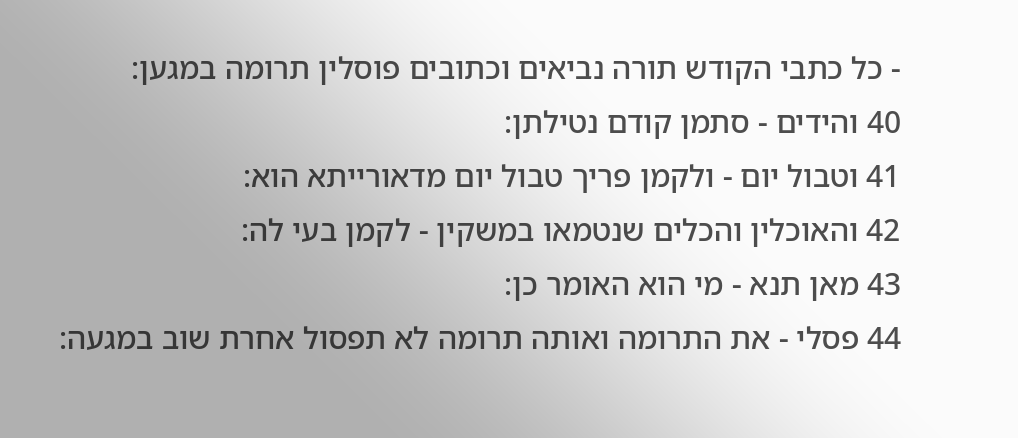- כל כתבי הקודש תורה נביאים וכתובים פוסלין תרומה במגען:
40 והידים - סתמן קודם נטילתן:
41 וטבול יום - ולקמן פריך טבול יום מדאורייתא הוא:
42 והאוכלין והכלים שנטמאו במשקין - לקמן בעי לה:
43 מאן תנא - מי הוא האומר כן:
44 פסלי - את התרומה ואותה תרומה לא תפסול אחרת שוב במגעה: